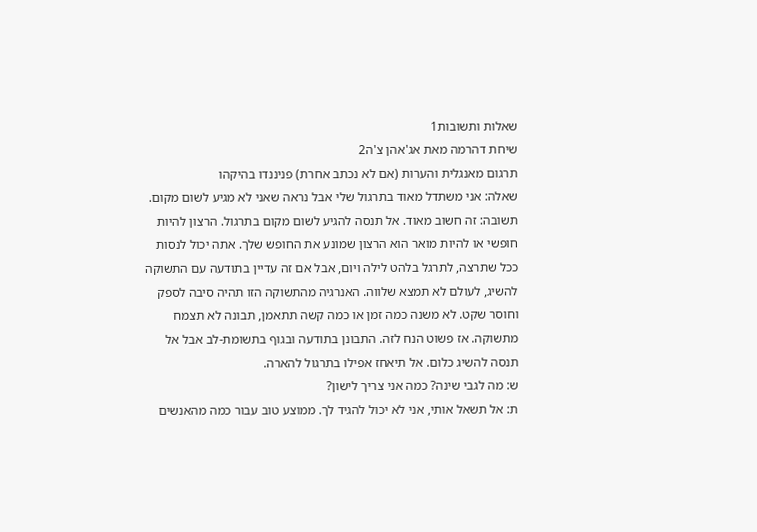שאלות ותשובות1
שיחת דהרמה מאת אג'אהן צ'ה2
תרגום מאנגלית והערות (אם לא נכתב אחרת) פניננדו בהיקהו
שאלה: אני משתדל מאוד בתרגול שלי אבל נראה שאני לא מגיע לשום מקום.
תשובה: זה חשוב מאוד. אל תנסה להגיע לשום מקום בתרגול. הרצון להיות חופשי או להיות מואר הוא הרצון שמונע את החופש שלך. אתה יכול לנסות ככל שתרצה, לתרגל בלהט לילה ויום, אבל אם זה עדיין בתודעה עם התשוקה להשיג, לעולם לא תמצא שלווה. האנרגיה מהתשוקה הזו תהיה סיבה לספק וחוסר שקט. לא משנה כמה זמן או כמה קשה תתאמן, תבונה לא תצמח מתשוקה. אז פשוט הנח לזה. התבונן בתודעה ובגוף בתשומת-לב אבל אל תנסה להשיג כלום. אל תיאחז אפילו בתרגול להארה.
ש: מה לגבי שינה? כמה אני צריך לישון?
ת: אל תשאל אותי, אני לא יכול להגיד לך. ממוצע טוב עבור כמה מהאנשים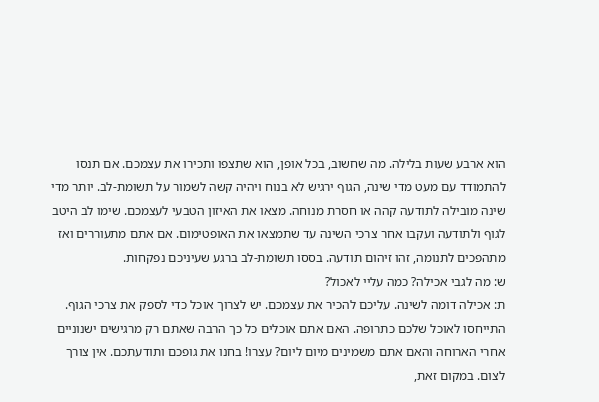הוא ארבע שעות בלילה. מה שחשוב, בכל אופן, הוא שתצפו ותכירו את עצמכם. אם תנסו להתמודד עם מעט מדי שינה, הגוף ירגיש לא בנוח ויהיה קשה לשמור על תשומת-לב. יותר מדי שינה מובילה לתודעה קהה או חסרת מנוחה. מצאו את האיזון הטבעי לעצמכם. שימו לב היטב לגוף ולתודעה ועקבו אחר צרכי השינה עד שתמצאו את האופטימום. אם אתם מתעוררים ואז מתהפכים לתנומה, זהו זיהום תודעה. בססו תשומת-לב ברגע שעיניכם נפקחות.
ש: מה לגבי אכילה? כמה עליי לאכול?
ת: אכילה דומה לשינה. עליכם להכיר את עצמכם. יש לצרוך אוכל כדי לספק את צרכי הגוף. התייחסו לאוכל שלכם כתרופה. האם אתם אוכלים כל כך הרבה שאתם רק מרגישים ישנוניים אחרי הארוחה והאם אתם משמינים מיום ליום? עצרו! בחנו את גופכם ותודעתכם. אין צורך לצום. במקום זאת,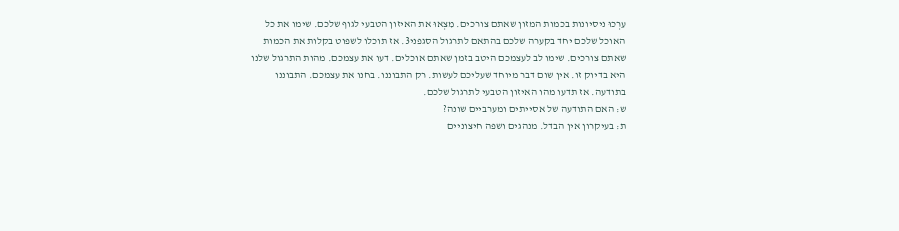עִרְכוּ ניסיונות בכמות המזון שאתם צורכים. מִצְאוּ את האיזון הטבעי לגוף שלכם. שימו את כל האוכל שלכם יחד בקערה שלכם בהתאם לתרגול הסגפני3. אז תוכלו לשפוט בקלות את הכמות שאתם צורכים. שימו לב לעצמכם היטב בזמן שאתם אוכלים. דעו את עצמכם. מהות התרגול שלנו היא בדיוק זו. אין שום דבר מיוחד שעליכם לעשות. רק התבוננו. בחנו את עצמכם. התבוננו בתודעה. אז תדעו מהו האיזון הטבעי לתרגול שלכם.
ש: האם התודעה של אסייתים ומערביים שונה?
ת: בעיקרון אין הבדל. מנהגים ושפה חיצוניים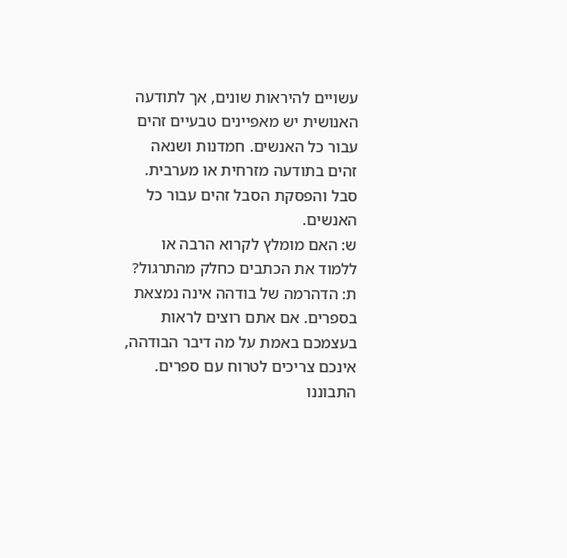עשויים להיראות שונים, אך לתודעה האנושית יש מאפיינים טבעיים זהים עבור כל האנשים. חמדנות ושנאה זהים בתודעה מזרחית או מערבית. סבל והפסקת הסבל זהים עבור כל האנשים.
ש: האם מומלץ לקרוא הרבה או ללמוד את הכתבים כחלק מהתרגול?
ת: הדהרמה של בודהה אינה נמצאת בספרים. אם אתם רוצים לראות בעצמכם באמת על מה דיבר הבודהה, אינכם צריכים לטרוח עם ספרים. התבוננו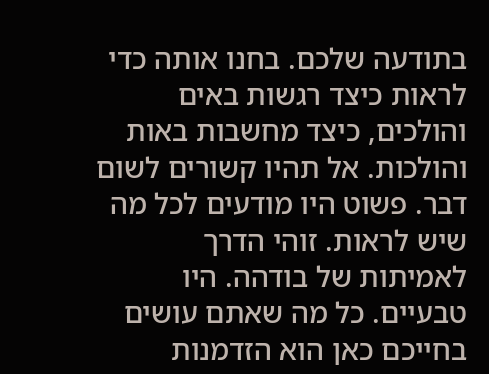בתודעה שלכם. בחנו אותה כדי לראות כיצד רגשות באים והולכים, כיצד מחשבות באות והולכות. אל תהיו קשורים לשום דבר. פשוט היו מודעים לכל מה שיש לראות. זוהי הדרך לאמיתות של בודהה. היו טבעיים. כל מה שאתם עושים בחייכם כאן הוא הזדמנות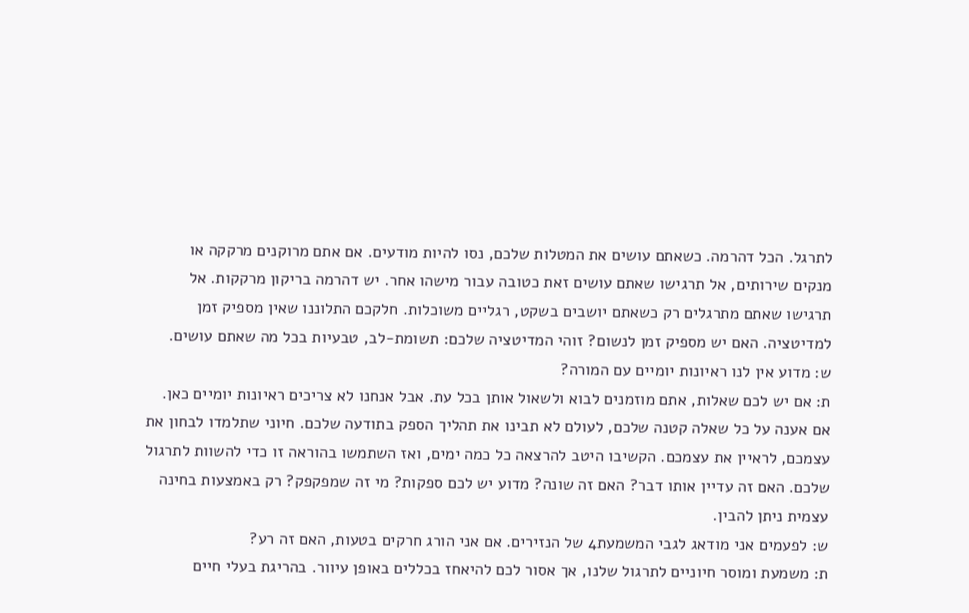לתרגל. הכל דהרמה. כשאתם עושים את המטלות שלכם, נסו להיות מודעים. אם אתם מרוקנים מרקקה או מנקים שירותים, אל תרגישו שאתם עושים זאת כטובה עבור מישהו אחר. יש דהרמה בריקון מרקקות. אל תרגישו שאתם מתרגלים רק כשאתם יושבים בשקט, רגליים משוכלות. חלקכם התלוננו שאין מספיק זמן למדיטציה. האם יש מספיק זמן לנשום? זוהי המדיטציה שלכם: תשומת-לב, טבעיות בכל מה שאתם עושים.
ש: מדוע אין לנו ראיונות יומיים עם המורה?
ת: אם יש לכם שאלות, אתם מוזמנים לבוא ולשאול אותן בכל עת. אבל אנחנו לא צריכים ראיונות יומיים כאן. אם אענה על כל שאלה קטנה שלכם, לעולם לא תבינו את תהליך הספק בתודעה שלכם. חיוני שתלמדו לבחון את עצמכם, לראיין את עצמכם. הקשיבו היטב להרצאה כל כמה ימים, ואז השתמשו בהוראה זו כדי להשוות לתרגול שלכם. האם זה עדיין אותו דבר? האם זה שונה? מדוע יש לכם ספקות? מי זה שמפקפק? רק באמצעות בחינה עצמית ניתן להבין.
ש: לפעמים אני מודאג לגבי המשמעת4 של הנזירים. אם אני הורג חרקים בטעות, האם זה רע?
ת: משמעת ומוסר חיוניים לתרגול שלנו, אך אסור לכם להיאחז בכללים באופן עיוור. בהריגת בעלי חיים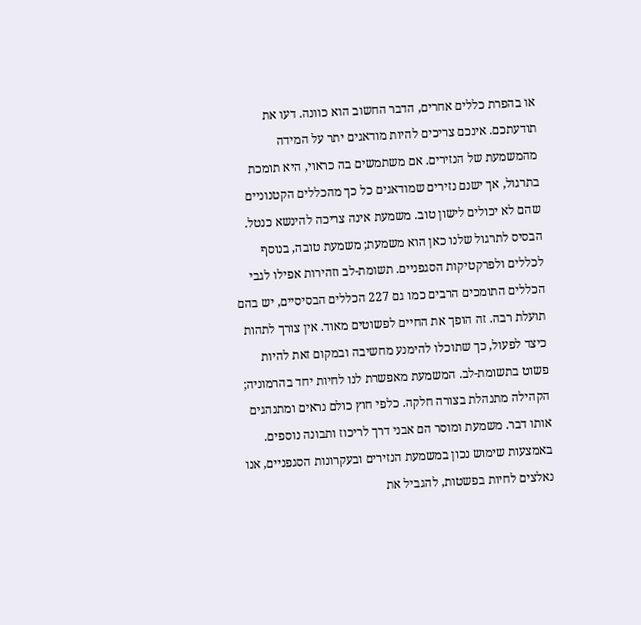או בהפרת כללים אחרים, הדבר החשוב הוא כוונה. דעו את תודעתכם. אינכם צריכים להיות מודאגים יתר על המידה מהמשמעת של הנזירים. אם משתמשים בה כראוי, היא תומכת בתרגול, אך ישנם נזירים שמודאגים כל כך מהכללים הקטנוניים שהם לא יכולים לישון טוב. משמעת אינה צריכה להינשא כנטל. הבסיס לתרגול שלנו כאן הוא משמעת; משמעת טובה, בנוסף לכללים ולפרקטיקות הסגפניים. תשומת-לב וזהירות אפילו לגבי הכללים התומכים הרבים כמו גם 227 הכללים הבסיסיים, יש בהם תועלת רבה. זה הופך את החיים לפשוטים מאוד. אין צורך לתהות כיצד לפעול, כך שתוכלו להימנע מחשיבה ובמקום זאת להיות פשוט בתשומת-לב. המשמעת מאפשרת לנו לחיות יחד בהרמוניה; הקהילה מתנהלת בצורה חלקה. כלפי חוץ כולם נראים ומתנהגים אותו דבר. משמעת ומוסר הם אבני דרך לריכוז ותבונה נוספים. באמצעות שימוש נכון במשמעת הנזירים ובעקרונות הסגפניים, אנו נאלצים לחיות בפשטות, להגביל את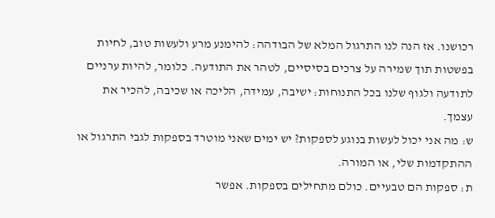רכושנו. אז הנה לנו התרגול המלא של הבודהה: להימנע מרע ולעשות טוב, לחיות בפשטות תוך שמירה על צרכים בסיסיים, לטהר את התודעה. כלומר, להיות ערניים לתודעה ולגוף שלנו בכל התנוחות: ישיבה, עמידה, הליכה או שכיבה, להכיר את עצמך.
ש: מה אני יכול לעשות בנוגע לספקות? יש ימים שאני מוטרד בספקות לגבי התרגול או ההתקדמות שלי, או המורה.
ת: ספקות הם טבעיים. כולם מתחילים בספקות. אפשר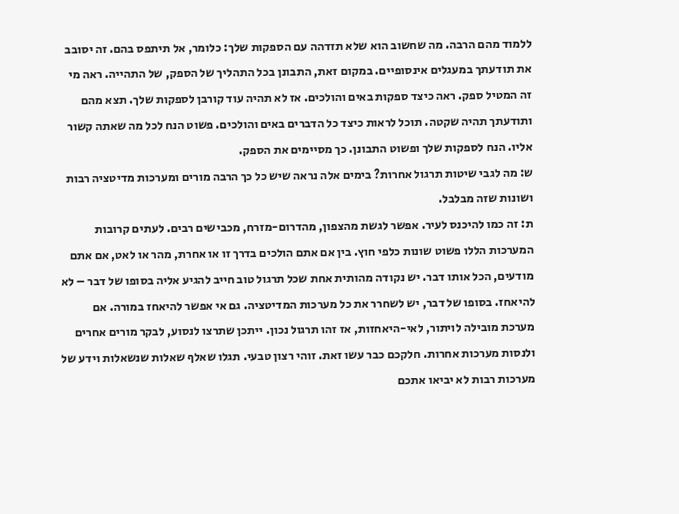ללמוד מהם הרבה. מה שחשוב הוא שלא תזדהה עם הספקות שלך: כלומר, אל תיתפס בהם. זה יסובב את תודעתך במעגלים אינסופיים. במקום זאת, התבונן בכל התהליך של הספק, של התהייה. ראה מי זה המטיל ספק. ראה כיצד ספקות באים והולכים. אז לא תהיה עוד קורבן לספקות שלך. תצא מהם ותודעתך תהיה שקטה. תוכל לראות כיצד כל הדברים באים והולכים. פשוט הנח לכל מה שאתה קשור אליו. הנח לספקות שלך ופשוט התבונן. כך מסיימים את הספק.
ש: מה לגבי שיטות תרגול אחרות? בימים אלה נראה שיש כל כך הרבה מורים ומערכות מדיטציה רבות ושונות שזה מבלבל.
ת: זה כמו להיכנס לעיר. אפשר לגשת מהצפון, מהדרום-מזרח, מכבישים רבים. לעתים קרובות המערכות הללו פשוט שונות כלפי חוץ. בין אם אתם הולכים בדרך זו או אחרת, מהר או לאט, אם אתם מודעים, הכל אותו דבר. יש נקודה מהותית אחת שכל תרגול טוב חייב להגיע אליה בסופו של דבר – לא להיאחז. בסופו של דבר, יש לשחרר את כל מערכות המדיטציה. גם אי אפשר להיאחז במורה. אם מערכת מובילה לויתור, לאי-היאחזות, אז זהו תרגול נכון. ייתכן שתרצו לנסוע, לבקר מורים אחרים ולנסות מערכות אחרות. חלקכם כבר עשו זאת. זוהי רצון טבעי. תגלו שאלף שאלות שנשאלות וידע של מערכות רבות לא יביאו אתכם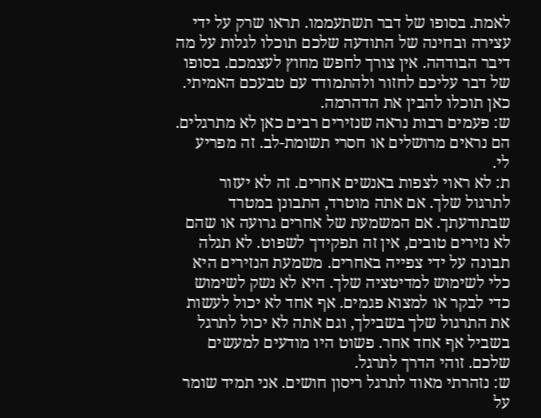לאמת. בסופו של דבר תשתעממו. תראו שרק על ידי עצירה ובחינה של התודעה שלכם תוכלו לגלות על מה דיבר הבודהה. אין צורך לחפש מחוץ לעצמכם. בסופו של דבר עליכם לחזור ולהתמודד עם טבעכם האמיתי. כאן תוכלו להבין את הדהרמה.
ש: פעמים רבות נראה שנזירים רבים כאן לא מתרגלים. הם נראים מרושלים או חסרי תשומת-לב. זה מפריע לי.
ת: לא ראוי לצפות באנשים אחרים. זה לא יעזור לתרגול שלך. אם אתה מוטרד, התבונן במטרד שבתודעתך. אם המשמעת של אחרים גרועה או שהם לא נזירים טובים, אין זה תפקידך לשפוט. לא תגלה תבונה על ידי צפייה באחרים. משמעת הנזירים היא כלי לשימוש למדיטציה שלך. היא לא נשק לשימוש כדי לבקר או למצוא פגמים. אף אחד לא יכול לעשות את התרגול שלך בשבילך, וגם אתה לא יכול לתרגל בשביל אף אחד אחר. פשוט היו מודעים למעשים שלכם. זוהי הדרך לתרגל.
ש: נזהרתי מאוד לתרגל ריסון חושים. אני תמיד שומר על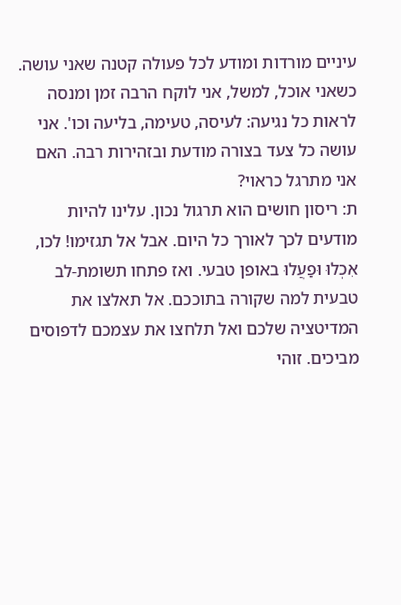עיניים מורדות ומודע לכל פעולה קטנה שאני עושה. כשאני אוכל, למשל, אני לוקח הרבה זמן ומנסה לראות כל נגיעה: לעיסה, טעימה, בליעה וכו'. אני עושה כל צעד בצורה מודעת ובזהירות רבה. האם אני מתרגל כראוי?
ת: ריסון חושים הוא תרגול נכון. עלינו להיות מודעים לכך לאורך כל היום. אבל אל תגזימו! לכו, אִכְלוּ וּפַעֲלוּ באופן טבעי. ואז פתחו תשומת-לב טבעית למה שקורה בתוככם. אל תאלצו את המדיטציה שלכם ואל תלחצו את עצמכם לדפוסים מביכים. זוהי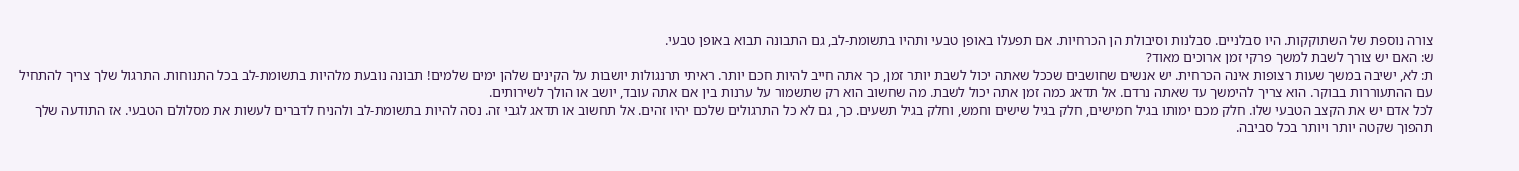צורה נוספת של השתוקקות. היו סבלניים. סבלנות וסיבולת הן הכרחיות. אם תפעלו באופן טבעי ותהיו בתשומת-לב, גם התבונה תבוא באופן טבעי.
ש: האם יש צורך לשבת למשך פרקי זמן ארוכים מאוד?
ת: לא, ישיבה במשך שעות רצופות אינה הכרחית. יש אנשים שחושבים שככל שאתה יכול לשבת יותר זמן, כך אתה חייב להיות חכם יותר. ראיתי תרנגולות יושבות על הקינים שלהן ימים שלמים! תבונה נובעת מלהיות בתשומת-לב בכל התנוחות. התרגול שלך צריך להתחיל עם ההתעוררות בבוקר. הוא צריך להימשך עד שאתה נרדם. אל תדאג כמה זמן אתה יכול לשבת. מה שחשוב הוא רק שתשמור על ערנות בין אם אתה עובד, יושב או הולך לשירותים.
לכל אדם יש את הקצב הטבעי שלו. חלק מכם ימותו בגיל חמישים, חלק בגיל שישים וחמש, וחלק בגיל תשעים. כך, גם לא כל התרגולים שלכם יהיו זהים. אל תחשוב או תדאג לגבי זה. נסה להיות בתשומת-לב ולהניח לדברים לעשות את מסלולם הטבעי. אז התודעה שלך תהפוך שקטה יותר ויותר בכל סביבה.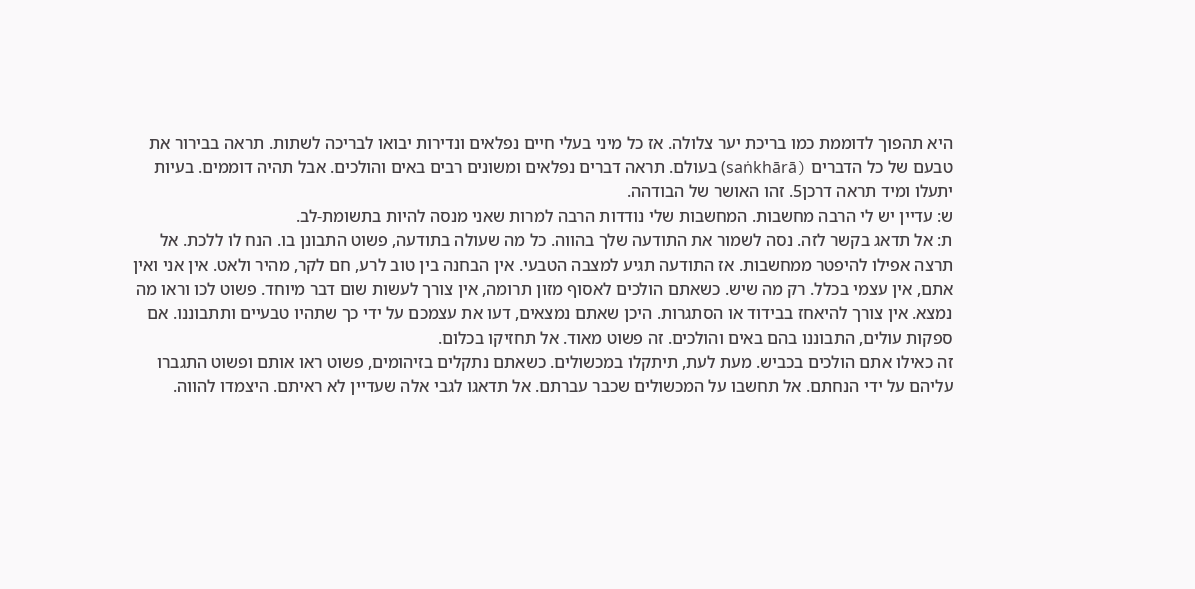היא תהפוך לדוממת כמו בריכת יער צלולה. אז כל מיני בעלי חיים נפלאים ונדירות יבואו לבריכה לשתות. תראה בבירור את טבעם של כל הדברים (saṅkhārā) בעולם. תראה דברים נפלאים ומשונים רבים באים והולכים. אבל תהיה דוממים. בעיות יתעלו ומיד תראה דרכן5. זהו האושר של הבודהה.
ש: עדיין יש לי הרבה מחשבות. המחשבות שלי נודדות הרבה למרות שאני מנסה להיות בתשומת-לב.
ת: אל תדאג בקשר לזה. נסה לשמור את התודעה שלך בהווה. כל מה שעולה בתודעה, פשוט התבונן בו. הנח לו ללכת. אל תרצה אפילו להיפטר ממחשבות. אז התודעה תגיע למצבה הטבעי. אין הבחנה בין טוב לרע, חם לקר, מהיר ולאט. אין אני ואין אתם, אין עצמי בכלל. רק מה שיש. כשאתם הולכים לאסוף מזון תרומה, אין צורך לעשות שום דבר מיוחד. פשוט לכו וראו מה נמצא. אין צורך להיאחז בבידוד או הסתגרות. היכן שאתם נמצאים, דעו את עצמכם על ידי כך שתהיו טבעיים ותתבוננו. אם ספקות עולים, התבוננו בהם באים והולכים. זה פשוט מאוד. אל תחזיקו בכלום.
זה כאילו אתם הולכים בכביש. מעת לעת, תיתקלו במכשולים. כשאתם נתקלים בזיהומים, פשוט ראו אותם ופשוט התגברו עליהם על ידי הנחתם. אל תחשבו על המכשולים שכבר עברתם. אל תדאגו לגבי אלה שעדיין לא ראיתם. היצמדו להווה.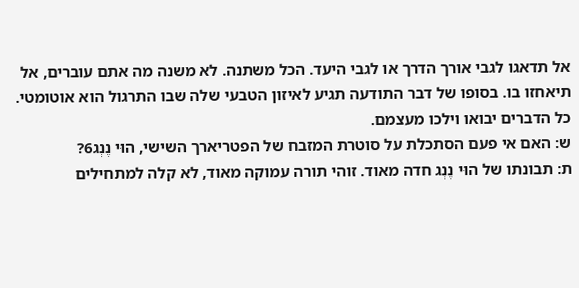אל תדאגו לגבי אורך הדרך או לגבי היעד. הכל משתנה. לא משנה מה אתם עוברים, אל תיאחזו בו. בסופו של דבר התודעה תגיע לאיזון הטבעי שלה שבו התרגול הוא אוטומטי. כל הדברים יבואו וילכו מעצמם.
ש: האם אי פעם הסתכלת על סוטרת המזבח של הפטריארך השישי, הוּי נֶנְג6?
ת: תבונתו של הוּי נֶנְג חדה מאוד. זוהי תורה עמוקה מאוד, לא קלה למתחילים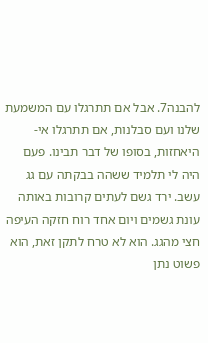להבנה7. אבל אם תתרגלו עם המשמעת שלנו ועם סבלנות, אם תתרגלו אי-היאחזות, בסופו של דבר תבינו. פעם היה לי תלמיד ששהה בבקתה עם גג עשב. ירד גשם לעתים קרובות באותה עונת גשמים ויום אחד רוח חזקה העיפה חצי מהגג. הוא לא טרח לתקן זאת, הוא פשוט נתן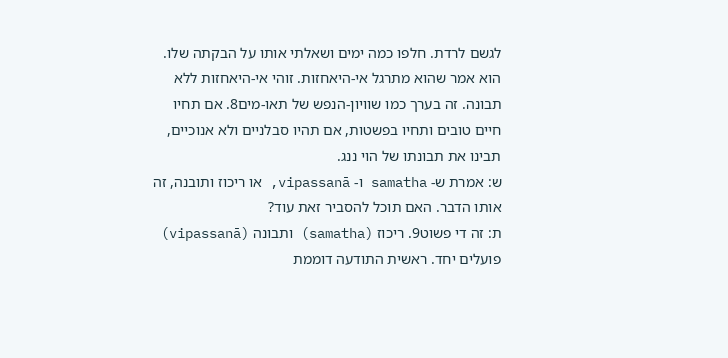לגשם לרדת. חלפו כמה ימים ושאלתי אותו על הבקתה שלו. הוא אמר שהוא מתרגל אי-היאחזות. זוהי אי-היאחזות ללא תבונה. זה בערך כמו שוויון-הנפש של תאו-מים8. אם תחיו חיים טובים ותחיו בפשטות, אם תהיו סבלניים ולא אנוכיים, תבינו את תבונתו של הוי ננג.
ש: אמרת ש- samatha ו- vipassanā, או ריכוז ותובנה, זה אותו הדבר. האם תוכל להסביר זאת עוד?
ת: זה די פשוט9. ריכוז (samatha) ותבונה (vipassanā) פועלים יחד. ראשית התודעה דוממת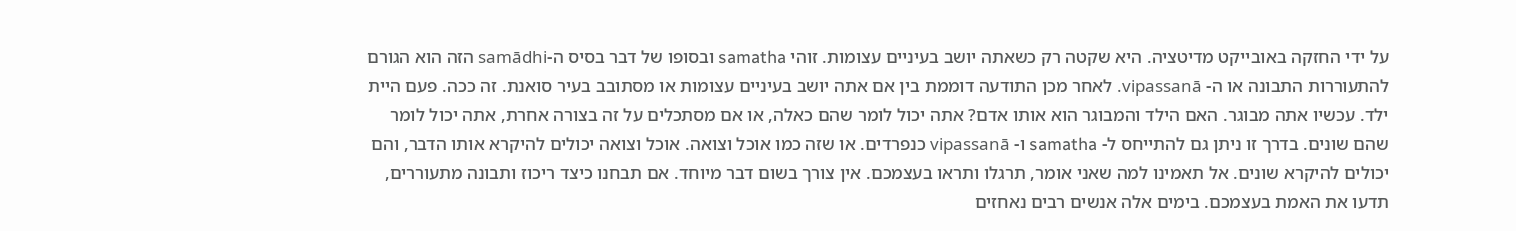על ידי החזקה באובייקט מדיטציה. היא שקטה רק כשאתה יושב בעיניים עצומות. זוהי samatha ובסופו של דבר בסיס ה-samādhi הזה הוא הגורם להתעוררות התבונה או ה- vipassanā. לאחר מכן התודעה דוממת בין אם אתה יושב בעיניים עצומות או מסתובב בעיר סואנת. זה ככה. פעם היית ילד. עכשיו אתה מבוגר. האם הילד והמבוגר הוא אותו אדם? אתה יכול לומר שהם כאלה, או אם מסתכלים על זה בצורה אחרת, אתה יכול לומר שהם שונים. בדרך זו ניתן גם להתייחס ל- samatha ו- vipassanā כנפרדים. או שזה כמו אוכל וצואה. אוכל וצואה יכולים להיקרא אותו הדבר, והם יכולים להיקרא שונים. אל תאמינו למה שאני אומר, תרגלו ותראו בעצמכם. אין צורך בשום דבר מיוחד. אם תבחנו כיצד ריכוז ותבונה מתעוררים, תדעו את האמת בעצמכם. בימים אלה אנשים רבים נאחזים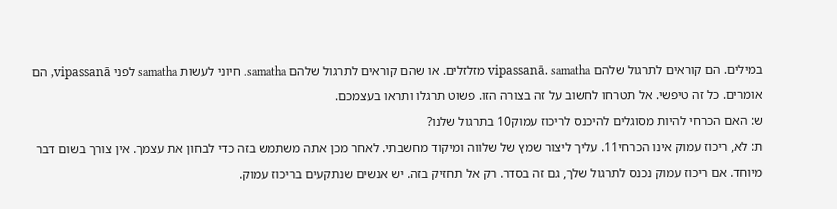במילים. הם קוראים לתרגול שלהם vipassanā. samatha מזלזלים. או שהם קוראים לתרגול שלהם samatha. חיוני לעשות samatha לפני vipassanā, הם אומרים. כל זה טיפשי. אל תטרחו לחשוב על זה בצורה הזו. פשוט תרגלו ותראו בעצמכם.
ש: האם הכרחי להיות מסוגלים להיכנס לריכוז עמוק10 בתרגול שלנו?
ת: לא, ריכוז עמוק אינו הכרחי11. עליך ליצור שמץ של שלווה ומיקוד מחשבתי. לאחר מכן אתה משתמש בזה כדי לבחון את עצמך. אין צורך בשום דבר מיוחד. אם ריכוז עמוק נכנס לתרגול שלך, גם זה בסדר. רק אל תחזיק בזה. יש אנשים שנתקעים בריכוז עמוק.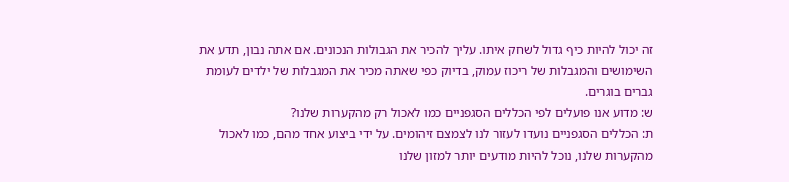זה יכול להיות כיף גדול לשחק איתו. עליך להכיר את הגבולות הנכונים. אם אתה נבון, תדע את השימושים והמגבלות של ריכוז עמוק, בדיוק כפי שאתה מכיר את המגבלות של ילדים לעומת גברים בוגרים.
ש: מדוע אנו פועלים לפי הכללים הסגפניים כמו לאכול רק מהקערות שלנו?
ת: הכללים הסגפניים נועדו לעזור לנו לצמצם זיהומים. על ידי ביצוע אחד מהם, כמו לאכול מהקערות שלנו, נוכל להיות מודעים יותר למזון שלנו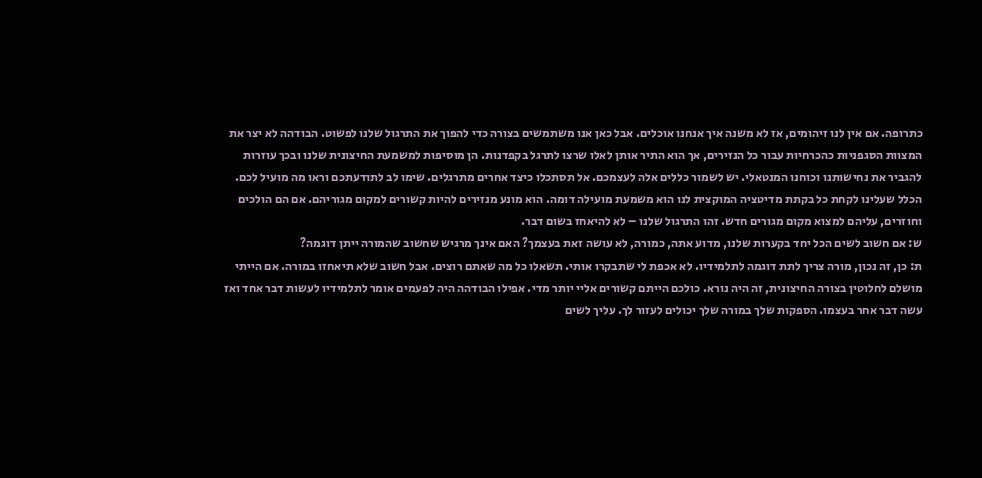כתרופה. אם אין לנו זיהומים, אז לא משנה איך אנחנו אוכלים. אבל כאן אנו משתמשים בצורה כדי להפוך את התרגול שלנו לפשוט. הבודהה לא יצר את המצוות הסגפניות כהכרחיות עבור כל הנזירים, אך הוא התיר אותן לאלו שרצו לתרגל בקפדנות. הן מוסיפות למשמעת החיצונית שלנו ובכך עוזרות להגביר את נחישותנו וכוחנו המנטאלי. יש לשמור כללים אלה לעצמכם. אל תסתכלו כיצד אחרים מתרגלים. שימו לב לתודעתכם וראו מה מועיל לכם. הכלל שעלינו לקחת כל בקתת מדיטציה המוקצית לנו הוא משמעת מועילה דומה. הוא מונע מנזירים להיות קשורים למקום מגוריהם. אם הם הולכים וחוזרים, עליהם למצוא מקום מגורים חדש. זהו התרגול שלנו – לא להיאחז בשום דבר.
ש: אם חשוב לשים הכל יחד בקערות שלנו, מדוע אתה, כמורה, לא עושה זאת בעצמך? האם אינך מרגיש שחשוב שהמורה ייתן דוגמה?
ת: כן, זה נכון, מורה צריך לתת דוגמה לתלמידיו. לא אכפת לי שתבקרו אותי. תשאלו כל מה שאתם רוצים. אבל חשוב שלא תיאחזו במורה. אם הייתי מושלם לחלוטין בצורה החיצונית, זה היה נורא. כולכם הייתם קשורים אליי יותר מדי. אפילו הבודהה היה לפעמים אומר לתלמידיו לעשות דבר אחד ואז עשה דבר אחר בעצמו. הספקות שלך במורה שלך יכולים לעזור לך. עליך לשים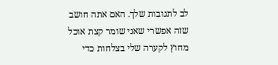לב לתגובות שלך. האם אתה חושב שזה אפשרי שאני שומר קצת אוכל מחוץ לקערה שלי בצלחות כדי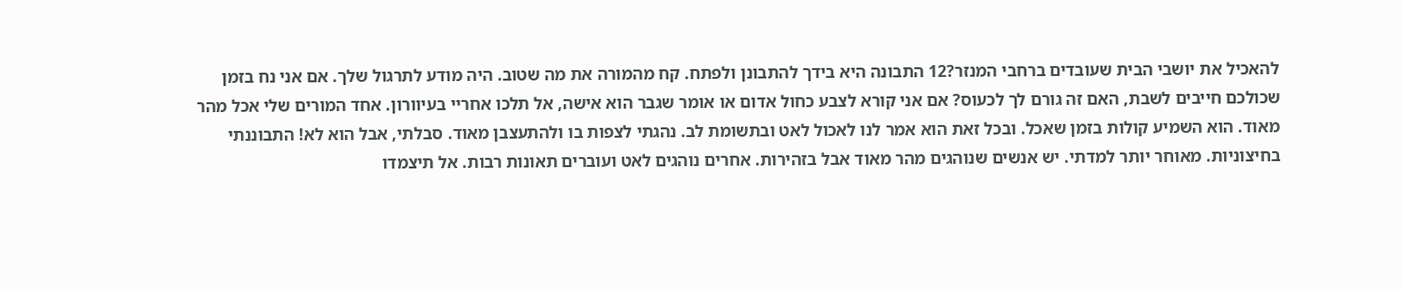להאכיל את יושבי הבית שעובדים ברחבי המנזר?12 התבונה היא בידך להתבונן ולפתח. קח מהמורה את מה שטוב. היה מודע לתרגול שלך. אם אני נח בזמן שכולכם חייבים לשבת, האם זה גורם לך לכעוס? אם אני קורא לצבע כחול אדום או אומר שגבר הוא אישה, אל תלכו אחריי בעיוורון. אחד המורים שלי אכל מהר מאוד. הוא השמיע קולות בזמן שאכל. ובכל זאת הוא אמר לנו לאכול לאט ובתשומת לב. נהגתי לצפות בו ולהתעצבן מאוד. סבלתי, אבל הוא לא! התבוננתי בחיצוניות. מאוחר יותר למדתי. יש אנשים שנוהגים מהר מאוד אבל בזהירות. אחרים נוהגים לאט ועוברים תאונות רבות. אל תיצמדו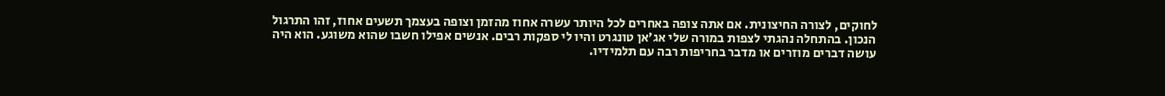לחוקים, לצורה החיצונית. אם אתה צופה באחרים לכל היותר עשרה אחוז מהזמן וצופה בעצמך תשעים אחוז, זהו התרגול הנכון. בהתחלה נהגתי לצפות במורה שלי אג'אן טונגרט והיו לי ספקות רבים. אנשים אפילו חשבו שהוא משוגע. הוא היה עושה דברים מוזרים או מדבר בחריפות רבה עם תלמידיו.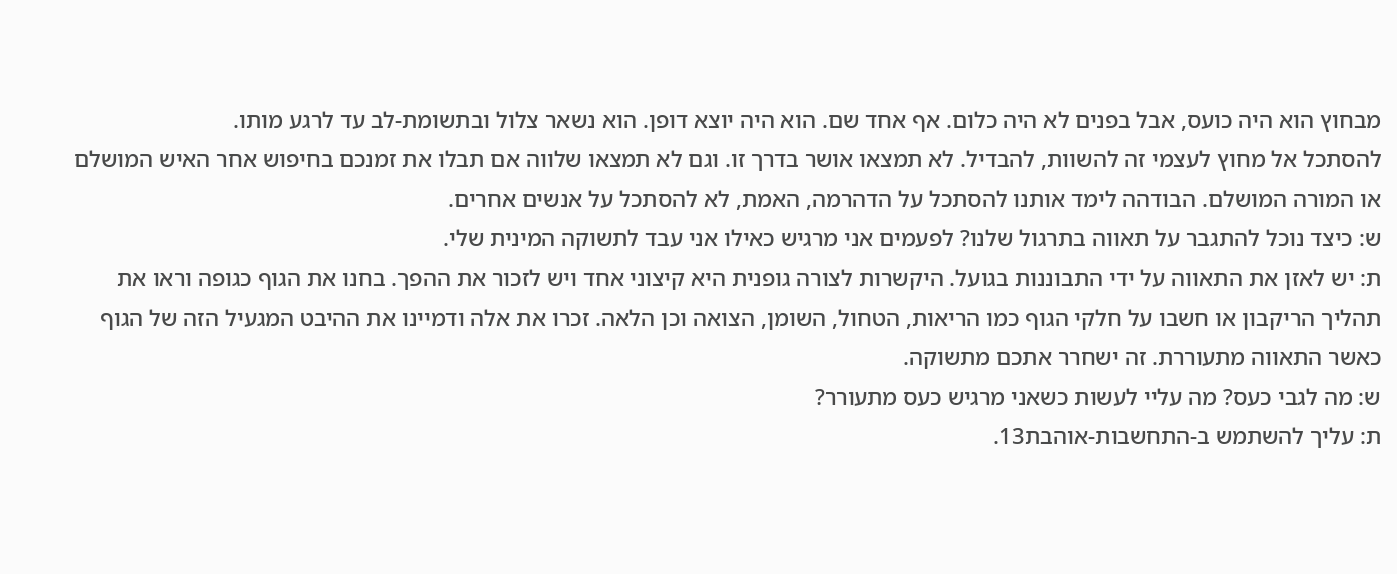מבחוץ הוא היה כועס, אבל בפנים לא היה כלום. אף אחד שם. הוא היה יוצא דופן. הוא נשאר צלול ובתשומת-לב עד לרגע מותו.
להסתכל אל מחוץ לעצמי זה להשוות, להבדיל. לא תמצאו אושר בדרך זו. וגם לא תמצאו שלווה אם תבלו את זמנכם בחיפוש אחר האיש המושלם או המורה המושלם. הבודהה לימד אותנו להסתכל על הדהרמה, האמת, לא להסתכל על אנשים אחרים.
ש: כיצד נוכל להתגבר על תאווה בתרגול שלנו? לפעמים אני מרגיש כאילו אני עבד לתשוקה המינית שלי.
ת: יש לאזן את התאווה על ידי התבוננות בגועל. היקשרות לצורה גופנית היא קיצוני אחד ויש לזכור את ההפך. בחנו את הגוף כגופה וראו את תהליך הריקבון או חשבו על חלקי הגוף כמו הריאות, הטחול, השומן, הצואה וכן הלאה. זכרו את אלה ודמיינו את ההיבט המגעיל הזה של הגוף כאשר התאווה מתעוררת. זה ישחרר אתכם מתשוקה.
ש: מה לגבי כעס? מה עליי לעשות כשאני מרגיש כעס מתעורר?
ת: עליך להשתמש ב-התחשבות-אוהבת13.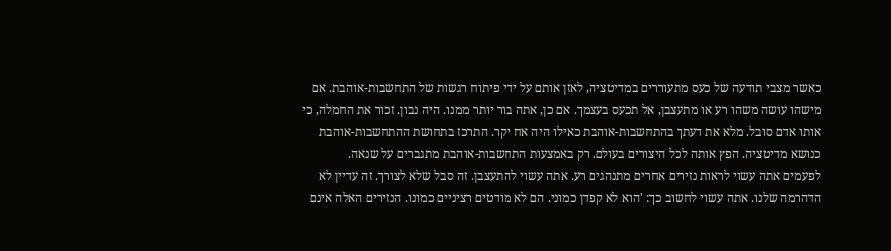כאשר מצבי תודעה של כעס מתעוררים במדיטציה, לאזן אותם על ידי פיתוח רגשות של התחשבות-אוהבת. אם מישהו עושה משהו רע או מתעצבן, אל תכעס בעצמך. אם כן, אתה בור יותר ממנו. היה נבון. זכור את החמלה, כי אותו אדם סובל. מלא את דעתך בהתחשבות-אוהבת כאילו היה אח יקר. התרכז בתחושת ההתחשבות-אוהבת כנושא מדיטציה. הפץ אותה לכל היצורים בעולם. רק באמצעות התחשבות-אוהבת מתגברים על שנאה.
לפעמים אתה עשוי לראות נזירים אחרים מתנהגים רע. אתה עשוי להתעצבן. זה סבל שלא לצורך. זה עדיין לא הדהרמה שלנו. אתה עשוי לחשוב כך: 'הוא לא קפדן כמוני. הם לא מודטים רציניים כמונו. הנזירים האלה אינם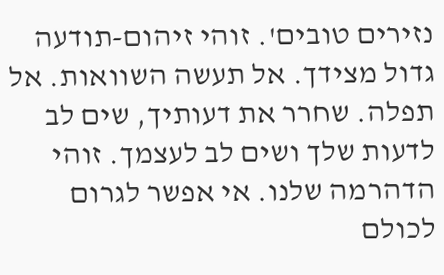נזירים טובים'. זוהי זיהום-תודעה גדול מצידך. אל תעשה השוואות. אל תפלה. שחרר את דעותיך, שים לב לדעות שלך ושים לב לעצמך. זוהי הדהרמה שלנו. אי אפשר לגרום לכולם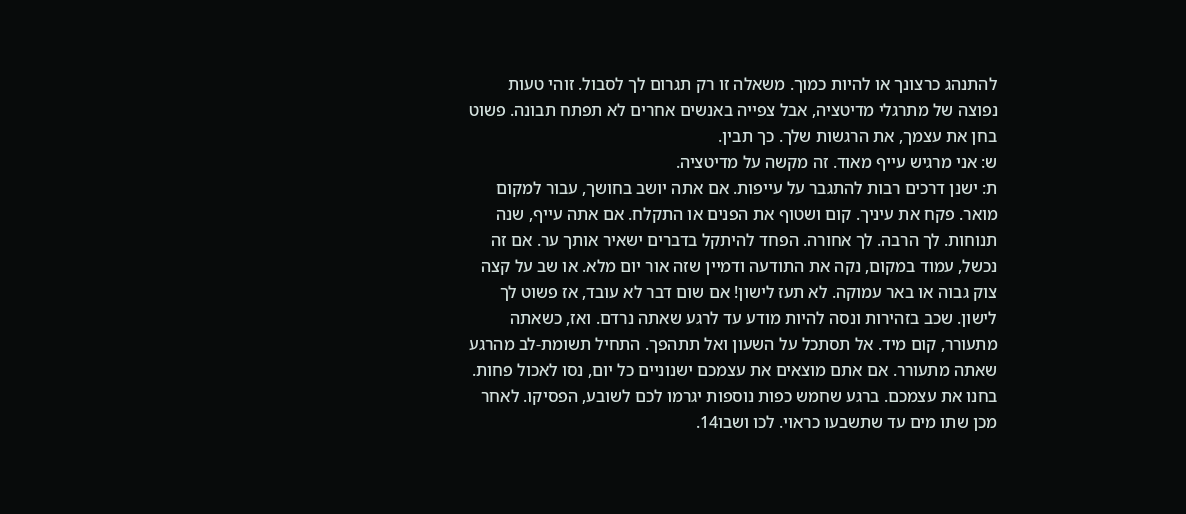להתנהג כרצונך או להיות כמוך. משאלה זו רק תגרום לך לסבול. זוהי טעות נפוצה של מתרגלי מדיטציה, אבל צפייה באנשים אחרים לא תפתח תבונה. פשוט בחן את עצמך, את הרגשות שלך. כך תבין.
ש: אני מרגיש עייף מאוד. זה מקשה על מדיטציה.
ת: ישנן דרכים רבות להתגבר על עייפות. אם אתה יושב בחושך, עבור למקום מואר. פקח את עיניך. קום ושטוף את הפנים או התקלח. אם אתה עייף, שנה תנוחות. לך הרבה. לך אחורה. הפחד להיתקל בדברים ישאיר אותך ער. אם זה נכשל, עמוד במקום, נקה את התודעה ודמיין שזה אור יום מלא. או שב על קצה צוק גבוה או באר עמוקה. לא תעז לישון! אם שום דבר לא עובד, אז פשוט לך לישון. שכב בזהירות ונסה להיות מודע עד לרגע שאתה נרדם. ואז, כשאתה מתעורר, קום מיד. אל תסתכל על השעון ואל תתהפך. התחיל תשומת-לב מהרגע שאתה מתעורר. אם אתם מוצאים את עצמכם ישנוניים כל יום, נסו לאכול פחות. בחנו את עצמכם. ברגע שחמש כפות נוספות יגרמו לכם לשובע, הפסיקו. לאחר מכן שתו מים עד שתשבעו כראוי. לכו ושבו14.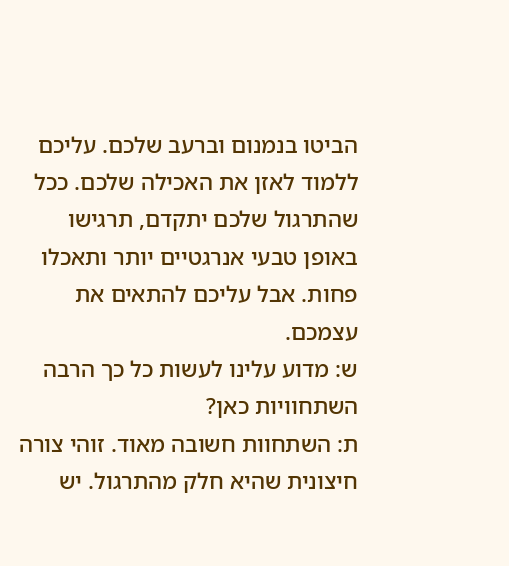הביטו בנמנום וברעב שלכם. עליכם ללמוד לאזן את האכילה שלכם. ככל שהתרגול שלכם יתקדם, תרגישו באופן טבעי אנרגטיים יותר ותאכלו פחות. אבל עליכם להתאים את עצמכם.
ש: מדוע עלינו לעשות כל כך הרבה השתחוויות כאן?
ת: השתחוות חשובה מאוד. זוהי צורה חיצונית שהיא חלק מהתרגול. יש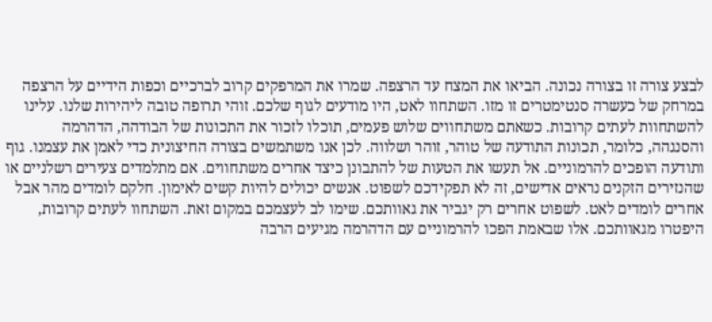לבצע צורה זו בצורה נכונה. הביאו את המצח עד הרצפה. שמרו את המרפקים קרוב לברכיים וכפות הידיים על הרצפה במרחק של כעשרה סנטימטרים זו מזו. השתחוו לאט, היו מודעים לגוף שלכם. זוהי תרופה טובה ליהירות שלנו. עלינו להשתחוות לעתים קרובות. כשאתם משתחווים שלוש פעמים, תוכלו לזכור את התכונות של הבודהה, הדהרמה והסנגהה, כלומר, תכונות התודעה של טוהר, זוהר ושלווה. לכן אנו משתמשים בצורה החיצונית כדי לאמן את עצמנו. גוף ותודעה הופכים להרמוניים. אל תעשו את הטעות של להתבונן כיצד אחרים משתחווים. אם מתלמדים צעירים רשלניים או שהנזירים הזקנים נראים אדישים, זה לא תפקידכם לשפוט. אנשים יכולים להיות קשים לאימון. חלקם לומדים מהר אבל אחרים לומדים לאט. לשפוט אחרים רק יגביר את גאוותכם. שימו לב לעצמכם במקום זאת. השתחוו לעתים קרובות, היפטרו מגאוותכם. אלו שבאמת הפכו להרמוניים עם הדהרמה מגיעים הרבה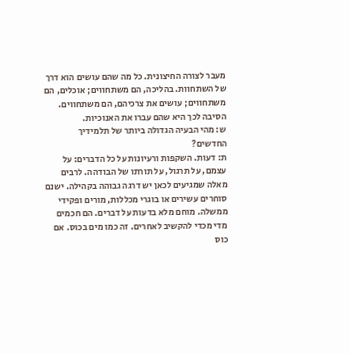מעבר לצורה החיצונית. כל מה שהם עושים הוא דרך של השתחוות. בהליכה, הם משתחווים; אוכלים, הם משתחווים; עושים את צרכיהם, הם משתחווים. הסיבה לכך היא שהם עברו את האנוכיות.
ש: מהי הבעיה הגדולה ביותר של תלמידיך החדשים?
ת: דעות. השקפות ורעיונות על כל הדברים: על עצמם, על תרגול, על תורתו של הבודהה. לרבים מאלה שמגיעים לכאן יש דרגה גבוהה בקהילה. ישנם סוחרים עשירים או בוגרי מכללות, מורים ופקידי ממשלה. מוחם מלא בדעות על דברים. הם חכמים מדי מכדי להקשיב לאחרים. זה כמו מים בכוס. אם כוס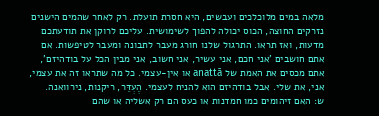מלאה במים מלוכלכים ועבשים, היא חסרת תועלת. רק לאחר שהמים הישנים נזרקים החוצה, הכוס יכולה להפוך לשימושית. עליכם לרוקן את תודעתכם מדעות, ואז תראו. התרגול שלנו חורג מעבר לתבונה ומעבר לטיפשות. אם אתם חושבים 'אני חכם, אני עשיר, אני חשוב, אני מבין הכל על בודהיזם', אתם מכסים את האמת של anattā או אין-עצמי. כל מה שתראו זה את עצמי, אני, את שלי. אבל בודהיזם הוא להניח לעצמי. הֶעְדֵּר, ריקנות, נירוואנה.
ש: האם זיהומים כמו חמדנות או כעס הם רק אשליה או שהם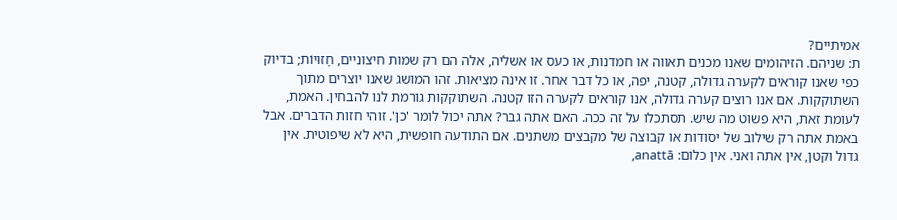אמיתיים?
ת: שניהם. הזיהומים שאנו מכנים תאווה או חמדנות, או כעס או אשליה, אלה הם רק שמות חיצוניים, חָזוּיוֹת; בדיוק כפי שאנו קוראים לקערה גדולה, קטנה, יפה, או כל דבר אחר. זו אינה מציאות. זהו המושג שאנו יוצרים מתוך השתוקקות. אם אנו רוצים קערה גדולה, אנו קוראים לקערה הזו קטנה. השתוקקות גורמת לנו להבחין. האמת, לעומת זאת, היא פשוט מה שיש. תסתכלו על זה ככה. האם אתה גבר? אתה יכול לומר 'כן'. זוהי חזות הדברים. אבל באמת אתה רק שילוב של יסודות או קבוצה של מקבצים משתנים. אם התודעה חופשית, היא לא שיפוטית. אין גדול וקטן, אין אתה ואני. אין כלום: anattā,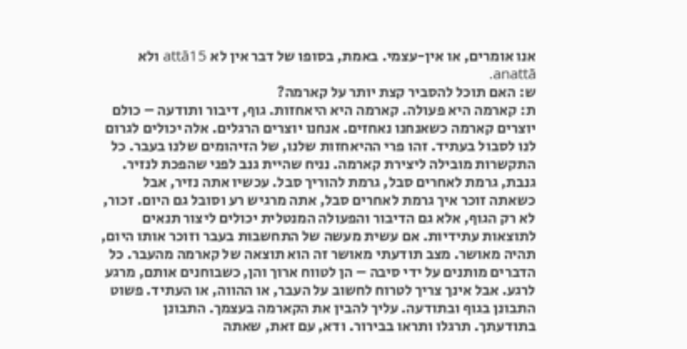אנו אומרים, או אין-עצמי. באמת, בסופו של דבר אין לא attā15 ולא anattā.
ש: האם תוכל להסביר קצת יותר על קארמה?
ת: קארמה היא פעולה. קארמה היא היאחזות. גוף, דיבור ותודעה – כולם יוצרים קארמה כשאנחנו נאחזים. אנחנו יוצרים הרגלים. אלה יכולים לגרום לנו לסבול בעתיד. זהו פרי ההיאחזות שלנו, של הזיהומים שלנו בעבר. כל התקשרות מובילה ליצירת קארמה. נניח שהיית גנב לפני שהפכת לנזיר. גנבת, גרמת לאחרים סבל, גרמת להוריך סבל. עכשיו אתה נזיר, אבל כשאתה זוכר איך גרמת לאחרים סבל, אתה מרגיש רע וסובל גם היום. זכור, לא רק הגוף, אלא גם הדיבור והפעולה המנטלית יכולים ליצור תנאים לתוצאות עתידיות. אם עשית מעשה של התחשבות בעבר וזוכר אותו היום, תהיה מאושר. מצב תודעתי מאושר זה הוא תוצאה של קארמה מהעבר. כל הדברים מותנים על ידי סיבה – הן לטווח ארוך והן, כשבוחנים אותם, מרגע לרגע. אבל אינך צריך לטרוח לחשוב על העבר, או ההווה, או העתיד. פשוט התבונן בגוף ובתודעה. עליך להבין את הקארמה בעצמך. התבונן בתודעתך. תרגלו ותראו בבירור. ודא, עם זאת, שאתה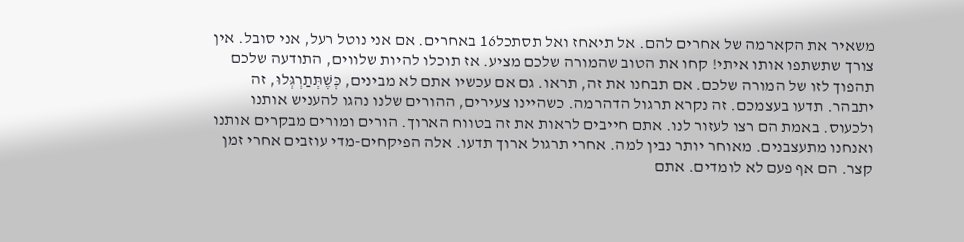משאיר את הקארמה של אחרים להם. אל תיאחז ואל תסתכל16 באחרים. אם אני נוטל רעל, אני סובל. אין צורך שתשתפו אותו איתי! קחו את הטוב שהמורה שלכם מציע. אז תוכלו להיות שלווים, התודעה שלכם תהפוך לזו של המורה שלכם. אם תבחנו את זה, תראו. גם אם עכשיו אתם לא מבינים, כְּשֶׁתְּתַרְגְּלוּ, זה יתבהר. תדעו בעצמכם. זה נקרא תרגול הדהרמה. כשהיינו צעירים, ההורים שלנו נהגו להעניש אותנו ולכעוס. באמת הם רצו לעזור לנו. אתם חייבים לראות את זה בטווח הארוך. הורים ומורים מבקרים אותנו ואנחנו מתעצבנים. מאוחר יותר נבין למה. אחרי תרגול ארוך תדעו. אלה הפיקחים-מדי עוזבים אחרי זמן קצר. הם אף פעם לא לומדים. אתם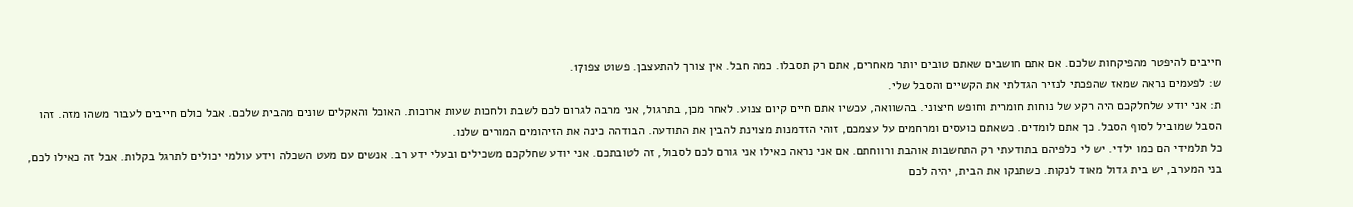חייבים להיפטר מהפיקחות שלכם. אם אתם חושבים שאתם טובים יותר מאחרים, אתם רק תסבלו. כמה חבל. אין צורך להתעצבן. פשוט צפו17.
ש: לפעמים נראה שמאז שהפכתי לנזיר הגדלתי את הקשיים והסבל שלי.
ת: אני יודע שלחלקכם היה רקע של נוחות חומרית וחופש חיצוני. בהשוואה, עכשיו אתם חיים קיום צנוע. לאחר מכן, בתרגול, אני מרבה לגרום לכם לשבת ולחכות שעות ארוכות. האוכל והאקלים שונים מהבית שלכם. אבל כולם חייבים לעבור משהו מזה. זהו הסבל שמוביל לסוף הסבל. כך אתם לומדים. כשאתם כועסים ומרחמים על עצמכם, זוהי הזדמנות מצוינת להבין את התודעה. הבודהה כינה את הזיהומים המורים שלנו.
כל תלמידי הם כמו ילדי. יש לי כלפיהם בתודעתי רק התחשבות אוהבת ורווחתם. אם אני נראה כאילו אני גורם לכם לסבול, זה לטובתכם. אני יודע שחלקכם משכילים ובעלי ידע רב. אנשים עם מעט השכלה וידע עולמי יכולים לתרגל בקלות. אבל זה כאילו לכם, בני המערב, יש בית גדול מאוד לנקות. כשתנקו את הבית, יהיה לכם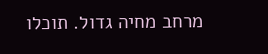מרחב מחיה גדול. תוכלו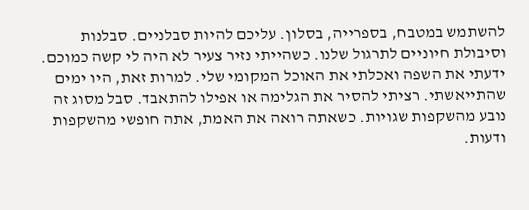להשתמש במטבח, בספרייה, בסלון. עליכם להיות סבלניים. סבלנות וסיבולת חיוניים לתרגול שלנו. כשהייתי נזיר צעיר לא היה לי קשה כמוכם. ידעתי את השפה ואכלתי את האוכל המקומי שלי. למרות זאת, היו ימים שהתייאשתי. רציתי להסיר את הגלימה או אפילו להתאבד. סבל מסוג זה נובע מהשקפות שגויות. כשאתה רואה את האמת, אתה חופשי מהשקפות ודעות.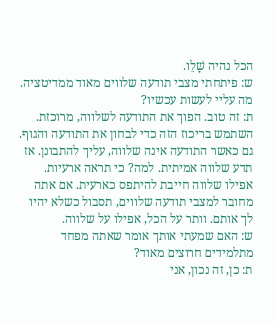הכל נהיה שָׁלֵו.
ש: פיתחתי מצבי תודעה שלווים מאוד ממדיטציה. מה עליי לעשות עכשיו?
ת: זה טוב. הפוך את התודעה לשלווה, מרוכזת. השתמש בריכוז הזה כדי לבחון את התודעה והגוף. גם כאשר התודעה אינה שלווה, עליך להתבונן. אז תדע שלווה אמיתית. למה? כי תראה ארעיות. אפילו שלווה חייבת להיתפס כארעית. אם אתה מחובר למצבי תודעה שלווים, תסבול כשלא יהיו לך אותם. וותר על הכל, אפילו על שלווה.
ש: האם שמעתי אותך אומר שאתה מפחד מתלמידים חרוצים מאוד?
ת: כן, זה נכון, אני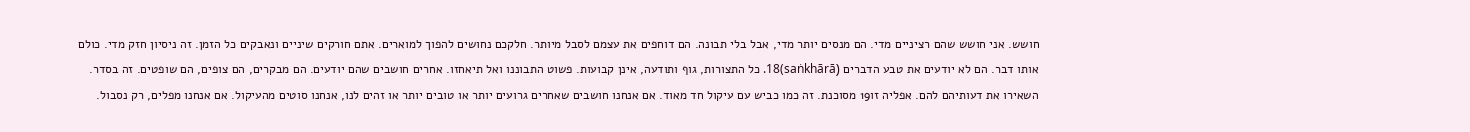חושש. אני חושש שהם רציניים מדי. הם מנסים יותר מדי, אבל בלי תבונה. הם דוחפים את עצמם לסבל מיותר. חלקכם נחושים להפוך למוארים. אתם חורקים שיניים ונאבקים כל הזמן. זה ניסיון חזק מדי. כולם אותו דבר. הם לא יודעים את טבע הדברים (saṅkhārā)18. כל התצורות, גוף ותודעה, אינן קבועות. פשוט התבוננו ואל תיאחזו. אחרים חושבים שהם יודעים. הם מבקרים, הם צופים, הם שופטים. זה בסדר. השאירו את דעותיהם להם. אפליה זו19 מסוכנת. זה כמו כביש עם עיקול חד מאוד. אם אנחנו חושבים שאחרים גרועים יותר או טובים יותר או זהים לנו, אנחנו סוטים מהעיקול. אם אנחנו מפלים, רק נסבול.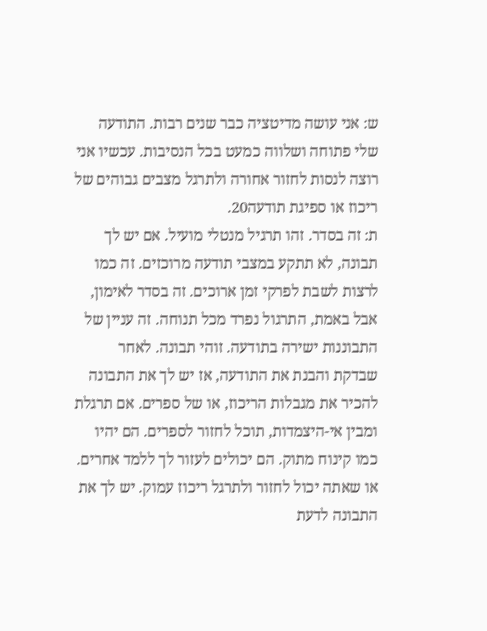ש: אני עושה מדיטציה כבר שנים רבות. התודעה שלי פתוחה ושלווה כמעט בכל הנסיבות. עכשיו אני רוצה לנסות לחזור אחורה ולתרגל מצבים גבוהים של ריכוז או ספיגת תודעה20.
ת: זה בסדר. זהו תרגיל מנטלי מועיל. אם יש לך תבונה, לא תתקע במצבי תודעה מרוכזים. זה כמו לרצות לשבת לפרקי זמן ארוכים. זה בסדר לאימון, אבל באמת, התרגול נפרד מכל תנוחה. זה עניין של התבוננות ישירה בתודעה. זוהי תבונה. לאחר שבדקת והבנת את התודעה, אז יש לך את התבונה להכיר את מגבלות הריכוז, או של ספרים. אם תרגלת ומבין אי-היצמדות, תוכל לחזור לספרים. הם יהיו כמו קינוח מתוק. הם יכולים לעזור לך ללמד אחרים. או שאתה יכול לחזור ולתרגל ריכוז עמוק. יש לך את התבונה לדעת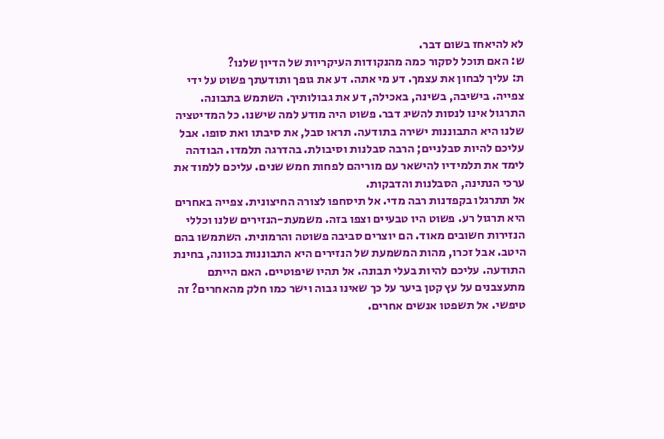לא להיאחז בשום דבר.
ש: האם תוכל לסקור כמה מהנקודות העיקריות של הדיון שלנו?
ת: עליך לבחון את עצמך. דע מי אתה. דע את גופך ותודעתך פשוט על ידי צפייה. בישיבה, בשינה, באכילה, דע את גבולותיך. השתמש בתבונה. התרגול אינו לנסות להשיג דבר. פשוט היה מודע למה שישנו. כל המדיטציה שלנו היא התבוננות ישירה בתודעה. תראו סבל, את סיבתו ואת סופו. אבל עליכם להיות סבלניים; הרבה סבלנות וסיבולת. בהדרגה תלמדו. הבודהה לימד את תלמידיו להישאר עם מוריהם לפחות חמש שנים. עליכם ללמוד את ערכי הנתינה, הסבלנות והדבקות.
אל תתרגלו בקפדנות רבה מדי. אל תיסחפו לצורה החיצונית. צפייה באחרים היא תרגול רע. פשוט היו טבעיים וצפו בזה. משמעת-הנזירים שלנו וכללי הנזירות חשובים מאוד. הם יוצרים סביבה פשוטה והרמונית. השתמשו בהם היטב. אבל זכרו, מהות המשמעת של הנזירים היא התבוננות בכוונה, בחינת התודעה. עליכם להיות בעלי תבונה. אל תהיו שיפוטיים. האם הייתם מתעצבנים על עץ קטן ביער על כך שאינו גבוה וישר כמו חלק מהאחרים? זה טיפשי. אל תשפטו אנשים אחרים.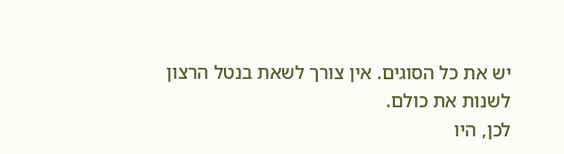יש את כל הסוגים. אין צורך לשאת בנטל הרצון לשנות את כולם.
לכן, היו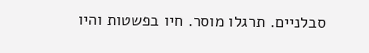סבלניים. תרגלו מוסר. חיו בפשטות והיו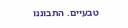טבעיים. התבוננו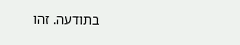בתודעה. זהו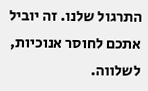התרגול שלנו. זה יוביל אתכם לחוסר אנוכיות, לשלווה.